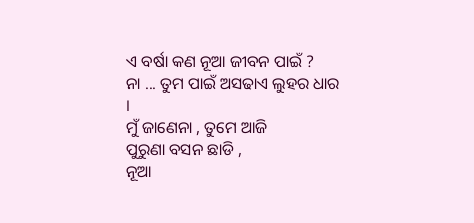ଏ ବର୍ଷା କଣ ନୂଆ ଜୀବନ ପାଇଁ ?
ନା ... ତୁମ ପାଇଁ ଅସଢାଏ ଲୁହର ଧାର ।
ମୁଁ ଜାଣେନା , ତୁମେ ଆଜି
ପୁରୁଣା ବସନ ଛାଡି ,
ନୂଆ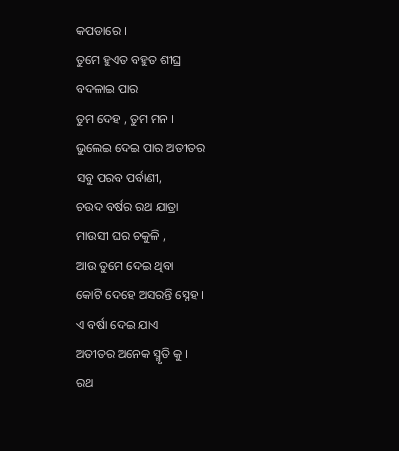କପଡାରେ ।
ତୁମେ ହୁଏତ ବହୁତ ଶୀଘ୍ର
ବଦଳାଇ ପାର
ତୁମ ଦେହ , ତୁମ ମନ ।
ଭୁଲେଇ ଦେଇ ପାର ଅତୀତର
ସବୁ ପରବ ପର୍ବାଣୀ,
ଚଉଦ ବର୍ଷର ରଥ ଯାତ୍ରା
ମାଉସୀ ଘର ଚକୁଳି ,
ଆଉ ତୁମେ ଦେଇ ଥିବା
କୋଟି ଦେହେ ଅସରନ୍ତି ସ୍ନେହ ।
ଏ ବର୍ଷା ଦେଇ ଯାଏ
ଅତୀତର ଅନେକ ସ୍ମୃତି କୁ ।
ରଥ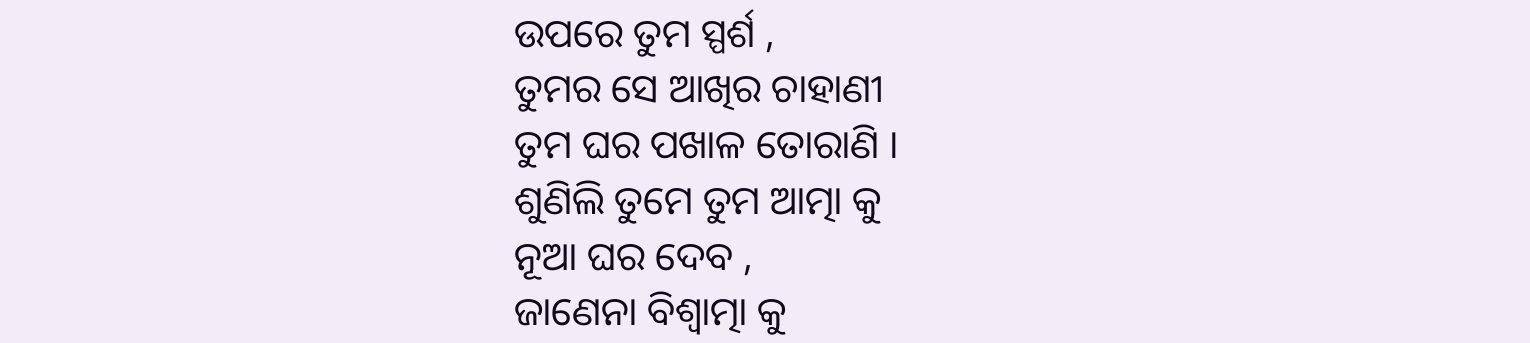ଉପରେ ତୁମ ସ୍ପର୍ଶ ,
ତୁମର ସେ ଆଖିର ଚାହାଣୀ
ତୁମ ଘର ପଖାଳ ତୋରାଣି ।
ଶୁଣିଲି ତୁମେ ତୁମ ଆତ୍ମା କୁ
ନୂଆ ଘର ଦେବ ,
ଜାଣେନା ବିଶ୍ଵାତ୍ମା କୁ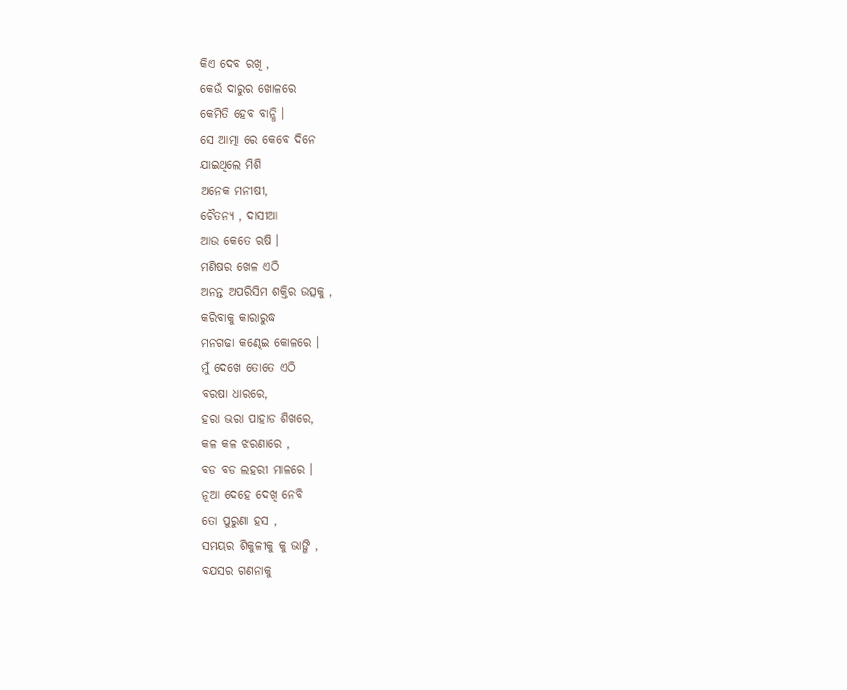କିଏ ଦେବ ରଖି ,
କେଉଁ ଦାରୁର ଖୋଳରେ
କେମିତି ହେବ ବାନ୍ଧି ।
ସେ ଆତ୍ମା ରେ କେବେ ଦିନେ
ଯାଇଥିଲେ ମିଶି
ଅନେକ ମନୀଷୀ,
ଚୈତନ୍ୟ , ଦାସୀଆ
ଆଉ କେତେ ଋଷି ।
ମଣିଷର ଖେଳ ଏଠି
ଅନନ୍ତ ଅପରିସିମ ଶକ୍ତିର ଉତ୍ସକୁ ,
କରିବାକୁ କାରାରୁଦ୍ଧ
ମନଗଢା କଣ୍ଢେଇ କୋଳରେ ।
ମୁଁ ଦେଖେ ତୋତେ ଏଠି
ବରଷା ଧାରରେ,
ହରା ଭରା ପାହାଡ ଶିଖରେ,
କଳ କଳ ଝରଣାରେ ,
ବଡ ବଡ ଲହରୀ ମାଳରେ ।
ନୂଆ ଦେହେ ଦେଖି ନେବି
ତୋ ପୁରୁଣା ହସ ,
ସମୟର ଶିକୁଳୀକୁ କୁ ଭାଙ୍ଗି ,
ବଯସର ଗଣନାକୁ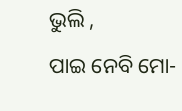ଭୁଲି ,
ପାଇ ନେବି ମୋ-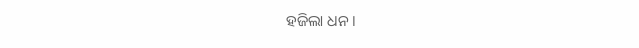ହଜିଲା ଧନ ।